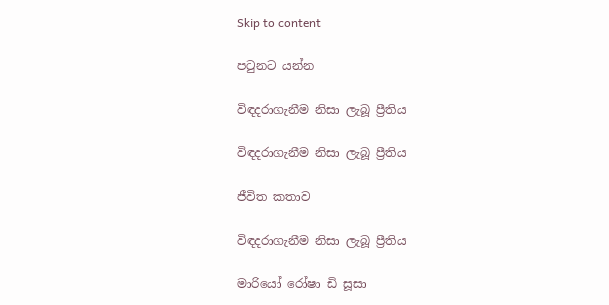Skip to content

පටුනට යන්න

විඳදරාගැනීම නිසා ලැබූ ප්‍රීතිය

විඳදරාගැනීම නිසා ලැබූ ප්‍රීතිය

ජීවිත කතාව

විඳදරාගැනීම නිසා ලැබූ ප්‍රීතිය

මාරියෝ රෝෂා ඩි සූසා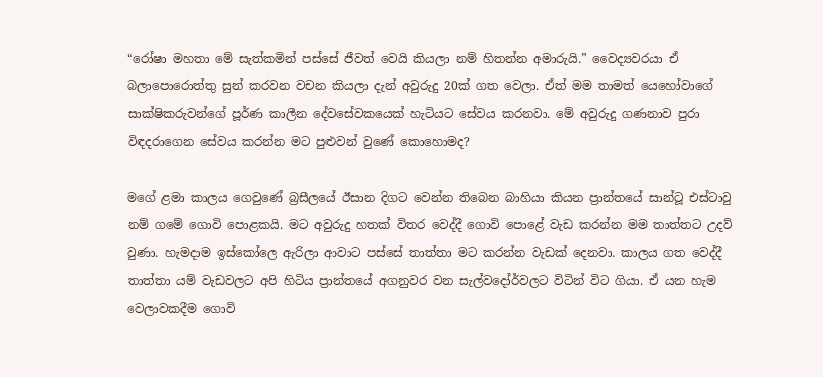“රෝෂා මහතා මේ සැත්කමින් පස්සේ ජීවත් වෙයි කියලා නම් හිතන්න අමාරුයි.” වෛද්‍යවරයා ඒ බලාපොරොත්තු සුන් කරවන වචන කියලා දැන් අවුරුදු 20ක් ගත වෙලා. ඒත් මම තාමත් යෙහෝවාගේ සාක්ෂිකරුවන්ගේ පූර්ණ කාලීන දේවසේවකයෙක් හැටියට සේවය කරනවා. මේ අවුරුදු ගණනාව පුරා විඳදරාගෙන සේවය කරන්න මට පුළුවන් වුණේ කොහොමද?

මගේ ළමා කාලය ගෙවුණේ බ්‍රසීලයේ ඊසාන දිගට වෙන්න තිබෙන බාහියා කියන ප්‍රාන්තයේ සාන්ටූ එස්ටාවු නම් ගමේ ගොවි පොළකයි. මට අවුරුදු හතක් විතර වෙද්දී ගොවි පොළේ වැඩ කරන්න මම තාත්තට උදව් වුණා. හැමදාම ඉස්කෝලෙ ඇරිලා ආවාට පස්සේ තාත්තා මට කරන්න වැඩක් දෙනවා. කාලය ගත වෙද්දී තාත්තා යම් වැඩවලට අපි හිටිය ප්‍රාන්තයේ අගනුවර වන සැල්වදෝර්වලට විටින් විට ගියා. ඒ යන හැම වෙලාවකදීම ගොවි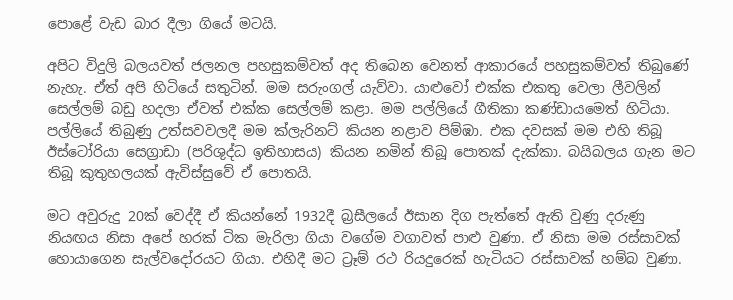පොළේ වැඩ බාර දීලා ගියේ මටයි.

අපිට විදුලි බලයවත් ජලනල පහසුකම්වත් අද තිබෙන වෙනත් ආකාරයේ පහසුකම්වත් තිබුණේ නැහැ. ඒත් අපි හිටියේ සතුටින්. මම සරුංගල් යැව්වා. යාළුවෝ එක්ක එකතු වෙලා ලීවලින් සෙල්ලම් බඩු හදලා ඒවත් එක්ක සෙල්ලම් කළා. මම පල්ලියේ ගීතිකා කණ්ඩායමෙත් හිටියා. පල්ලියේ තිබුණු උත්සවවලදී මම ක්ලැරිනට් කියන නළාව පිම්ඹා. එක දවසක් මම එහි තිබූ ඊස්ටෝරියා සෙග්‍රාඩා (පරිශුද්ධ ඉතිහාසය) කියන නමින් තිබූ පොතක් දැක්කා. බයිබලය ගැන මට තිබූ කුතුහලයක් ඇවිස්සුවේ ඒ පොතයි.

මට අවුරුදු 20ක් වෙද්දී ඒ කියන්නේ 1932දී බ්‍රසීලයේ ඊසාන දිග පැත්තේ ඇති වුණු දරුණු නියඟය නිසා අපේ හරක් ටික මැරිලා ගියා වගේම වගාවත් පාළු වුණා. ඒ නිසා මම රස්සාවක් හොයාගෙන සැල්වදෝරයට ගියා. එහිදී මට ට්‍රෑම් රථ රියදුරෙක් හැටියට රස්සාවක් හම්බ වුණා.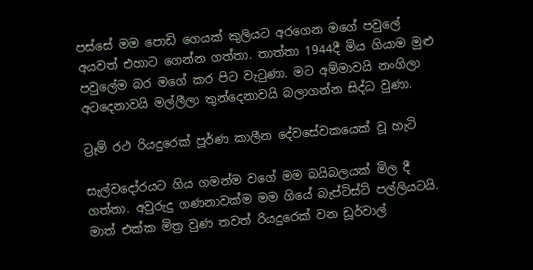පස්සේ මම පොඩි ගෙයක් කුලියට අරගෙන මගේ පවුලේ අයවත් එහාට ගෙන්න ගත්තා. තාත්තා 1944දී මිය ගියාම මුළු පවුලේම බර මගේ කර පිට වැටුණා. මට අම්මාවයි නංගිලා අටදෙනාවයි මල්ලීලා තුන්දෙනාවයි බලාගන්න සිද්ධ වුණා.

ට්‍රෑම් රථ රියදුරෙක් පූර්ණ කාලීන දේවසේවකයෙක් වූ හැටි

සැල්වදෝරයට ගිය ගමන්ම වගේ මම බයිබලයක් මිල දී ගත්තා. අවුරුදු ගණනාවක්ම මම ගියේ බැප්ටිස්ට් පල්ලියටයි. මාත් එක්ක මිත්‍ර වුණ තවත් රියදුරෙක් වන ඩූර්වාල්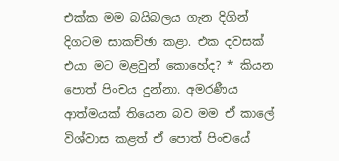එක්ක මම බයිබලය ගැන දිගින් දිගටම සාකච්ඡා කළා. එක දවසක් එයා මට මළවුන් කොහේද? * කියන පොත් පිංචය දුන්නා. අමරණීය ආත්මයක් තියෙන බව මම ඒ කාලේ විශ්වාස කළත් ඒ පොත් පිංචයේ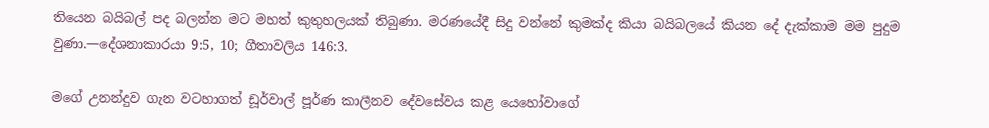තියෙන බයිබල් පද බලන්න මට මහත් කුතුහලයක් තිබුණා. මරණයේදී සිදු වන්නේ කුමක්ද කියා බයිබලයේ කියන දේ දැක්කාම මම පුදුම වුණා.—දේශනාකාරයා 9:5, 10; ගීතාවලිය 146:3.

මගේ උනන්දුව ගැන වටහාගත් ඩූර්වාල් පූර්ණ කාලීනව දේවසේවය කළ යෙහෝවාගේ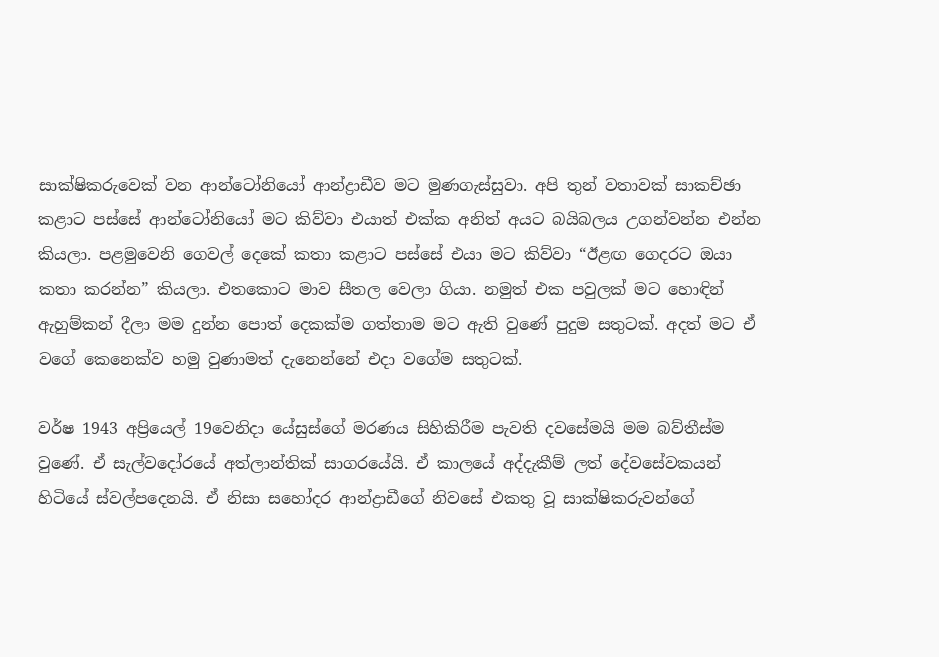සාක්ෂිකරුවෙක් වන ආන්ටෝනියෝ ආන්ද්‍රාඩීව මට මුණගැස්සුවා. අපි තුන් වතාවක් සාකච්ඡා කළාට පස්සේ ආන්ටෝනියෝ මට කිව්වා එයාත් එක්ක අනිත් අයට බයිබලය උගන්වන්න එන්න කියලා. පළමුවෙනි ගෙවල් දෙකේ කතා කළාට පස්සේ එයා මට කිව්වා “ඊළඟ ගෙදරට ඔයා කතා කරන්න” කියලා. එතකොට මාව සීතල වෙලා ගියා. නමුත් එක පවුලක් මට හොඳින් ඇහුම්කන් දීලා මම දුන්න පොත් දෙකක්ම ගත්තාම මට ඇති වුණේ පුදුම සතුටක්. අදත් මට ඒ වගේ කෙනෙක්ව හමු වුණාමත් දැනෙන්නේ එදා වගේම සතුටක්.

වර්ෂ 1943 අප්‍රියෙල් 19වෙනිදා යේසුස්ගේ මරණය සිහිකිරීම පැවති දවසේමයි මම බව්තීස්ම වුණේ. ඒ සැල්වදෝරයේ අත්ලාන්තික් සාගරයේයි. ඒ කාලයේ අද්දැකීම් ලත් දේවසේවකයන් හිටියේ ස්වල්පදෙනයි. ඒ නිසා සහෝදර ආන්ද්‍රාඩීගේ නිවසේ එකතු වූ සාක්ෂිකරුවන්ගේ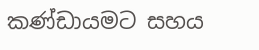කණ්ඩායමට සහය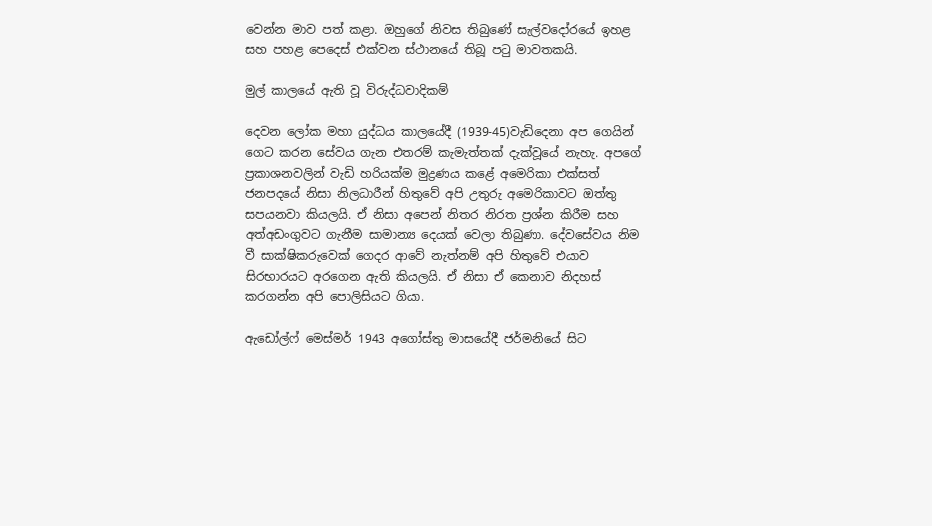වෙන්න මාව පත් කළා. ඔහුගේ නිවස තිබුණේ සැල්වදෝරයේ ඉහළ සහ පහළ පෙදෙස් එක්වන ස්ථානයේ තිබූ පටු මාවතකයි.

මුල් කාලයේ ඇති වූ විරුද්ධවාදිකම්

දෙවන ලෝක මහා යුද්ධය කාලයේදී (1939-45)වැඩිදෙනා අප ගෙයින් ගෙට කරන සේවය ගැන එතරම් කැමැත්තක් දැක්වූයේ නැහැ. අපගේ ප්‍රකාශනවලින් වැඩි හරියක්ම මුද්‍රණය කළේ අමෙරිකා එක්සත් ජනපදයේ නිසා නිලධාරීන් හිතුවේ අපි උතුරු අමෙරිකාවට ඔත්තු සපයනවා කියලයි. ඒ නිසා අපෙන් නිතර නිරත ප්‍රශ්න කිරීම සහ අත්අඩංගුවට ගැනීම සාමාන්‍ය දෙයක් වෙලා තිබුණා. දේවසේවය නිම වී සාක්ෂිකරුවෙක් ගෙදර ආවේ නැත්නම් අපි හිතුවේ එයාව සිරභාරයට අරගෙන ඇති කියලයි. ඒ නිසා ඒ කෙනාව නිදහස් කරගන්න අපි පොලිසියට ගියා.

ඇඩෝල්ෆ් මෙස්මර් 1943 අගෝස්තු මාසයේදී ජර්මනියේ සිට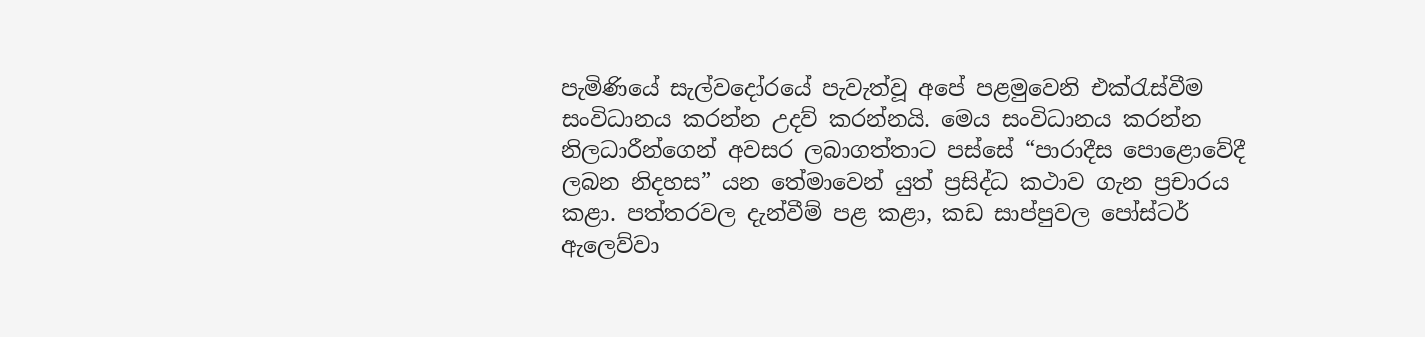පැමිණියේ සැල්වදෝරයේ පැවැත්වූ අපේ පළමුවෙනි එක්රැස්වීම සංවිධානය කරන්න උදව් කරන්නයි. මෙය සංවිධානය කරන්න නිලධාරීන්ගෙන් අවසර ලබාගත්තාට පස්සේ “පාරාදීස පොළොවේදී ලබන නිදහස” යන තේමාවෙන් යුත් ප්‍රසිද්ධ කථාව ගැන ප්‍රචාරය කළා. පත්තරවල දැන්වීම් පළ කළා, කඩ සාප්පුවල පෝස්ටර් ඇලෙව්වා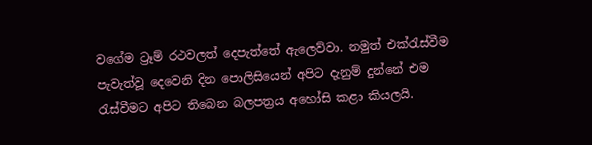වගේම ට්‍රෑම් රථවලත් දෙපැත්තේ ඇලෙව්වා. නමුත් එක්රැස්වීම පැවැත්වූ දෙවෙනි දින පොලිසියෙන් අපිට දැනුම් දුන්නේ එම රැස්වීමට අපිට තිබෙන බලපත්‍රය අහෝසි කළා කියලයි.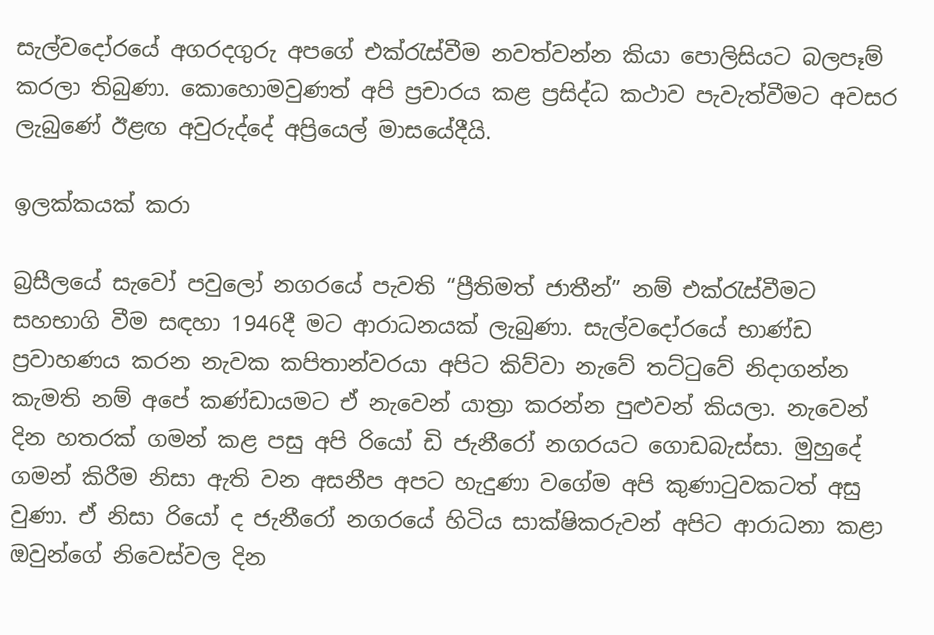සැල්වදෝරයේ අගරදගුරු අපගේ එක්රැස්වීම නවත්වන්න කියා පොලිසියට බලපෑම් කරලා තිබුණා. කොහොමවුණත් අපි ප්‍රචාරය කළ ප්‍රසිද්ධ කථාව පැවැත්වීමට අවසර ලැබුණේ ඊළඟ අවුරුද්දේ අප්‍රියෙල් මාසයේදීයි.

ඉලක්කයක් කරා

බ්‍රසීලයේ සැවෝ පවුලෝ නගරයේ පැවති “ප්‍රීතිමත් ජාතීන්” නම් එක්රැස්වීමට සහභාගි වීම සඳහා 1946දී මට ආරාධනයක් ලැබුණා. සැල්වදෝරයේ භාණ්ඩ ප්‍රවාහණය කරන නැවක කපිතාන්වරයා අපිට කිව්වා නැවේ තට්ටුවේ නිදාගන්න කැමති නම් අපේ කණ්ඩායමට ඒ නැවෙන් යාත්‍රා කරන්න පුළුවන් කියලා. නැවෙන් දින හතරක් ගමන් කළ පසු අපි රියෝ ඩි ජැනීරෝ නගරයට ගොඩබැස්සා. මුහුදේ ගමන් කිරීම නිසා ඇති වන අසනීප අපට හැදුණා වගේම අපි කුණාටුවකටත් අසු වුණා. ඒ නිසා රියෝ ද ජැනීරෝ නගරයේ හිටිය සාක්ෂිකරුවන් අපිට ආරාධනා කළා ඔවුන්ගේ නිවෙස්වල දින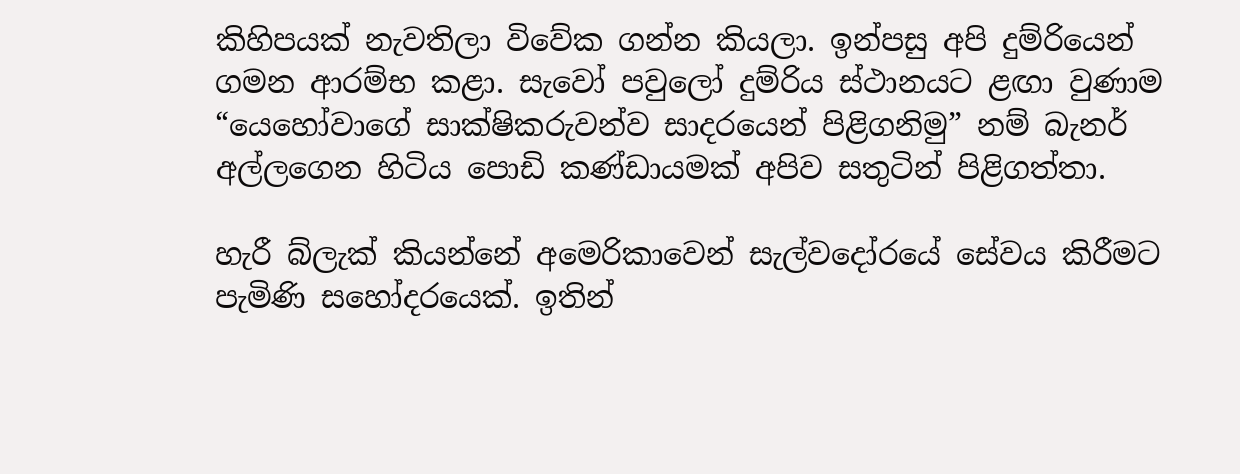කිහිපයක් නැවතිලා විවේක ගන්න කියලා. ඉන්පසු අපි දුම්රියෙන් ගමන ආරම්භ කළා. සැවෝ පවුලෝ දුම්රිය ස්ථානයට ළඟා වුණාම “යෙහෝවාගේ සාක්ෂිකරුවන්ව සාදරයෙන් පිළිගනිමු” නම් බැනර් අල්ලගෙන හිටිය පොඩි කණ්ඩායමක් අපිව සතුටින් පිළිගත්තා.

හැරී බ්ලැක් කියන්නේ අමෙරිකාවෙන් සැල්වදෝරයේ සේවය කිරීමට පැමිණි සහෝදරයෙක්. ඉතින්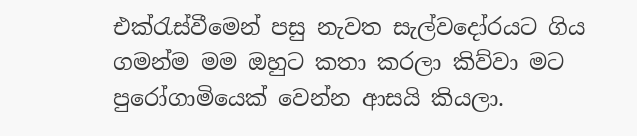එක්රැස්වීමෙන් පසු නැවත සැල්වදෝරයට ගිය ගමන්ම මම ඔහුට කතා කරලා කිව්වා මට පුරෝගාමියෙක් වෙන්න ආසයි කියලා.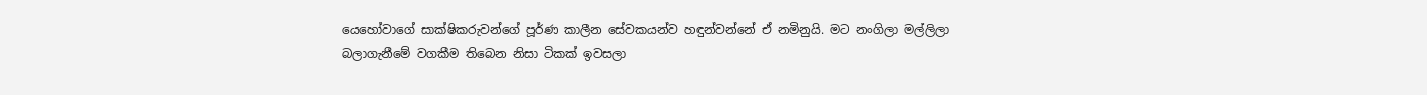යෙහෝවාගේ සාක්ෂිකරුවන්ගේ පූර්ණ කාලීන සේවකයන්ව හඳුන්වන්නේ ඒ නමිනුයි. මට නංගිලා මල්ලිලා බලාගැනීමේ වගකීම තිබෙන නිසා ටිකක් ඉවසලා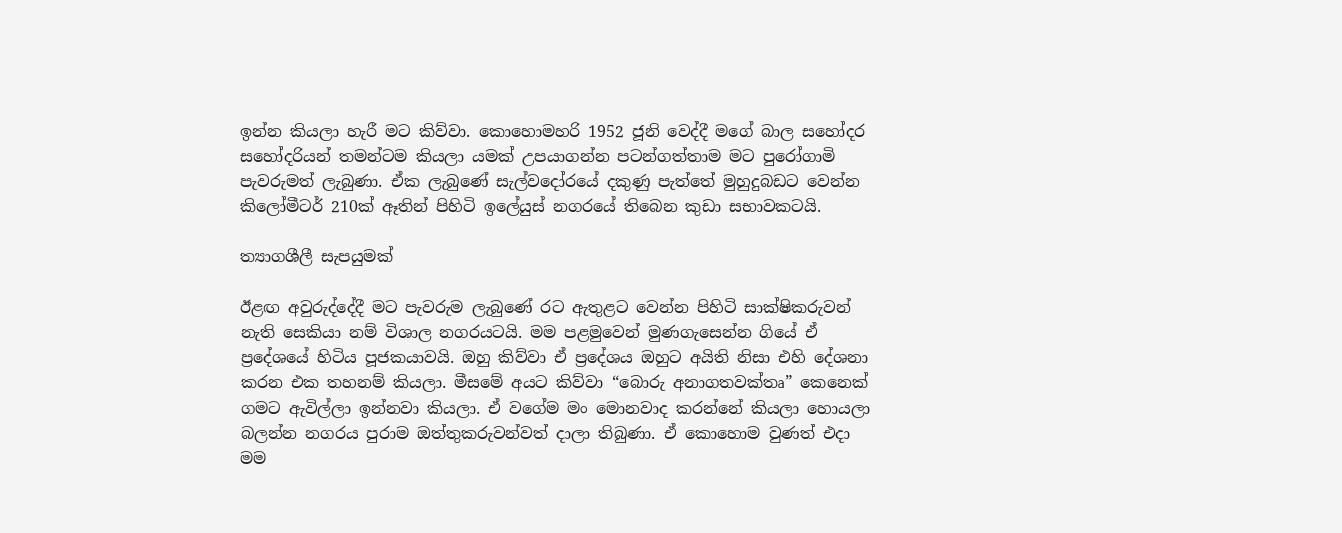ඉන්න කියලා හැරී මට කිව්වා. කොහොමහරි 1952 ජූනි වෙද්දී මගේ බාල සහෝදර සහෝදරියන් තමන්ටම කියලා යමක් උපයාගන්න පටන්ගත්තාම මට පුරෝගාමි පැවරුමත් ලැබුණා. ඒක ලැබුණේ සැල්වදෝරයේ දකුණු පැත්තේ මුහුදුබඩට වෙන්න කිලෝමීටර් 210ක් ඈතින් පිහිටි ඉලේයුස් නගරයේ තිබෙන කුඩා සභාවකටයි.

ත්‍යාගශීලී සැපයුමක්

ඊළඟ අවුරුද්දේදී මට පැවරුම ලැබුණේ රට ඇතුළට වෙන්න පිහිටි සාක්ෂිකරුවන් නැති සෙකියා නම් විශාල නගරයටයි. මම පළමුවෙන් මුණගැසෙන්න ගියේ ඒ ප්‍රදේශයේ හිටිය පූජකයාවයි. ඔහු කිව්වා ඒ ප්‍රදේශය ඔහුට අයිති නිසා එහි දේශනා කරන එක තහනම් කියලා. මීසමේ අයට කිව්වා “බොරු අනාගතවක්තෘ” කෙනෙක් ගමට ඇවිල්ලා ඉන්නවා කියලා. ඒ වගේම මං මොනවාද කරන්නේ කියලා හොයලා බලන්න නගරය පුරාම ඔත්තුකරුවන්වත් දාලා තිබුණා. ඒ කොහොම වුණත් එදා මම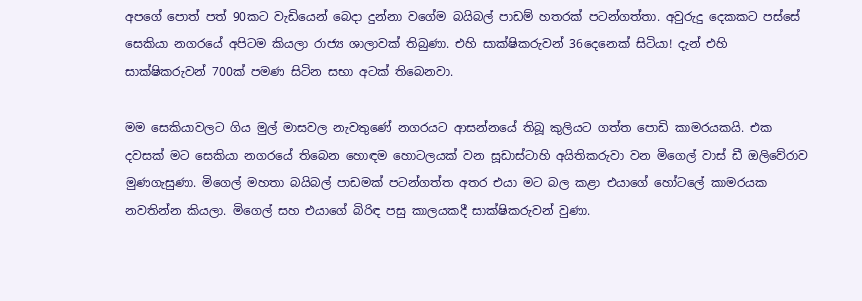අපගේ පොත් පත් 90කට වැඩියෙන් බෙදා දුන්නා වගේම බයිබල් පාඩම් හතරක් පටන්ගත්තා. අවුරුදු දෙකකට පස්සේ සෙකියා නගරයේ අපිටම කියලා රාජ්‍ය ශාලාවක් තිබුණා. එහි සාක්ෂිකරුවන් 36දෙනෙක් සිටියා! දැන් එහි සාක්ෂිකරුවන් 700ක් පමණ සිටින සභා අටක් තිබෙනවා.

මම සෙකියාවලට ගිය මුල් මාසවල නැවතුණේ නගරයට ආසන්නයේ තිබූ කුලියට ගත්ත පොඩි කාමරයකයි. එක දවසක් මට සෙකියා නගරයේ තිබෙන හොඳම හොටලයක් වන සූඩාස්ටාහි අයිතිකරුවා වන මිගෙල් වාස් ඩී ඔලිවේරාව මුණගැසුණා. මිගෙල් මහතා බයිබල් පාඩමක් පටන්ගත්ත අතර එයා මට බල කළා එයාගේ හෝටලේ කාමරයක නවතින්න කියලා. මිගෙල් සහ එයාගේ බිරිඳ පසු කාලයකදී සාක්ෂිකරුවන් වුණා.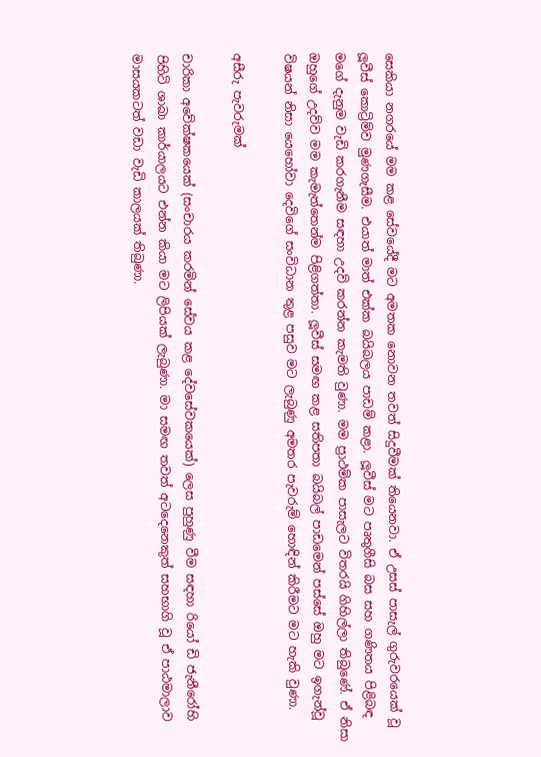සෙකියා නගරයේ මම කළ සේවයේදී මට අමතක නොවන තවත් සිදුවීමක් තියෙනවා. ඒ උසස් පාසැල් ගුරුවරයෙක් වූ ලූවීස් කොට්‍රිම්ව මුණගැසීම. එයාත් මාත් එක්ක බයිබලය පාඩම් කළා. ලූවීස් මට පෘතුගීසි බස සහ ගණිතය පිළිබඳ මගේ දැනුම වැඩි කරගැනීම සඳහා උදව් කරන්න කැමති වුණා. මම ප්‍රාථමික පාසැලට විතරයි ගිහිල්ලා තිබුණේ. ඒ නිසා ඔහුගේ උදව්ව මම කැමැත්තෙන්ම පිළිගත්තා. ලූවීස් සමඟ කළ සතිපතා බයිබල් පාඩමෙන් පස්සේ ඔහු මට ඉගැන්වූ විෂයන් නිසා යෙහෝවා දෙවිගේ සංවිධාන තුළ පසුව මට ලැබුණු අමතර පැවරුම් හොඳින් කිරීමට මට හැකි වුණා.

අසීරු පැවරුමක්

චාරිකා අවේක්ෂකයෙක් (සංචාරය කරමින් සේවය කළ දේවසේවකයෙක්) ලෙස පුහුණු වීම සඳහා රියෝ ඩි ජැනීරෝහි පිහිටි ශාඛා කාර්යාලයට එන්න කියා මට ලිපියක් ලැබුණා. මා සමඟ තවත් අටදෙනෙකුත් සහභාගි වූ ඒ පාඨමාලාව මාසයකටත් වඩා වැඩි කාලයක් තිබුණා.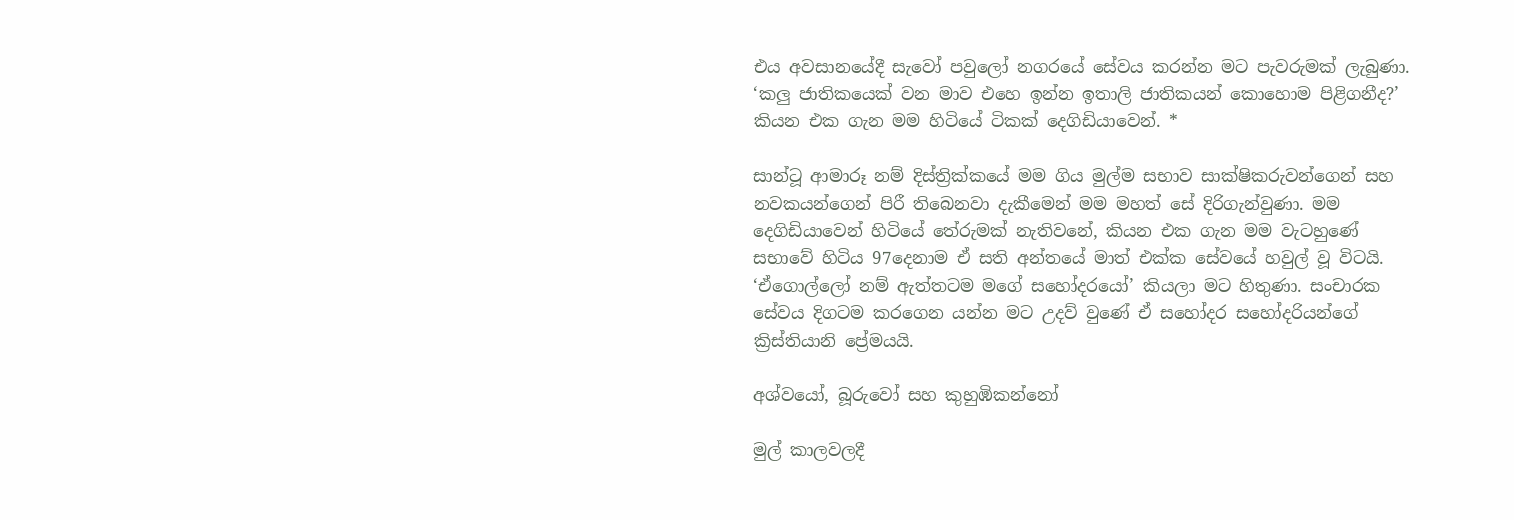එය අවසානයේදී සැවෝ පවුලෝ නගරයේ සේවය කරන්න මට පැවරුමක් ලැබුණා. ‘කලු ජාතිකයෙක් වන මාව එහෙ ඉන්න ඉතාලි ජාතිකයන් කොහොම පිළිගනීද?’ කියන එක ගැන මම හිටියේ ටිකක් දෙගිඩියාවෙන්. *

සාන්ටූ ආමාරූ නම් දිස්ත්‍රික්කයේ මම ගිය මුල්ම සභාව සාක්ෂිකරුවන්ගෙන් සහ නවකයන්ගෙන් පිරී තිබෙනවා දැකීමෙන් මම මහත් සේ දිරිගැන්වුණා. මම දෙගිඩියාවෙන් හිටියේ තේරුමක් නැතිවනේ, කියන එක ගැන මම වැටහුණේ සභාවේ හිටිය 97දෙනාම ඒ සති අන්තයේ මාත් එක්ක සේවයේ හවුල් වූ විටයි. ‘ඒගොල්ලෝ නම් ඇත්තටම මගේ සහෝදරයෝ’ කියලා මට හිතුණා. සංචාරක සේවය දිගටම කරගෙන යන්න මට උදව් වුණේ ඒ සහෝදර සහෝදරියන්ගේ ක්‍රිස්තියානි ප්‍රේමයයි.

අශ්වයෝ, බූරුවෝ සහ කුහුඹිකන්නෝ

මුල් කාලවලදී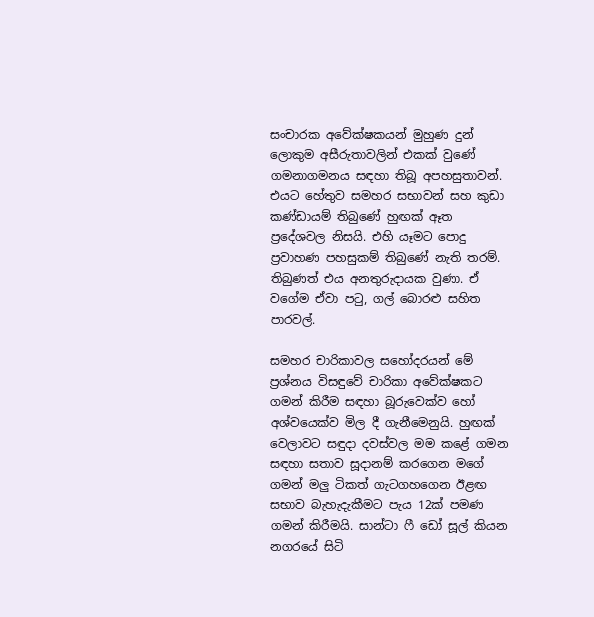සංචාරක අවේක්ෂකයන් මුහුණ දුන් ලොකුම අසීරුතාවලින් එකක් වුණේ ගමනාගමනය සඳහා තිබූ අපහසුතාවන්. එයට හේතුව සමහර සභාවන් සහ කුඩා කණ්ඩායම් තිබුණේ හුඟක් ඈත ප්‍රදේශවල නිසයි. එහි යෑමට පොදු ප්‍රවාහණ පහසුකම් තිබුණේ නැති තරම්. තිබුණත් එය අනතුරුදායක වුණා. ඒ වගේම ඒවා පටු, ගල් බොරළු සහිත පාරවල්.

සමහර චාරිකාවල සහෝදරයන් මේ ප්‍රශ්නය විසඳුවේ චාරිකා අවේක්ෂකට ගමන් කිරීම සඳහා බූරුවෙක්ව හෝ අශ්වයෙක්ව මිල දී ගැනීමෙනුයි. හුඟක් වෙලාවට සඳුදා දවස්වල මම කළේ ගමන සඳහා සතාව සූදානම් කරගෙන මගේ ගමන් මලු ටිකත් ගැටගහගෙන ඊළඟ සභාව බැහැදැකීමට පැය 12ක් පමණ ගමන් කිරීමයි. සාන්ටා ෆී ඩෝ සූල් කියන නගරයේ සිටි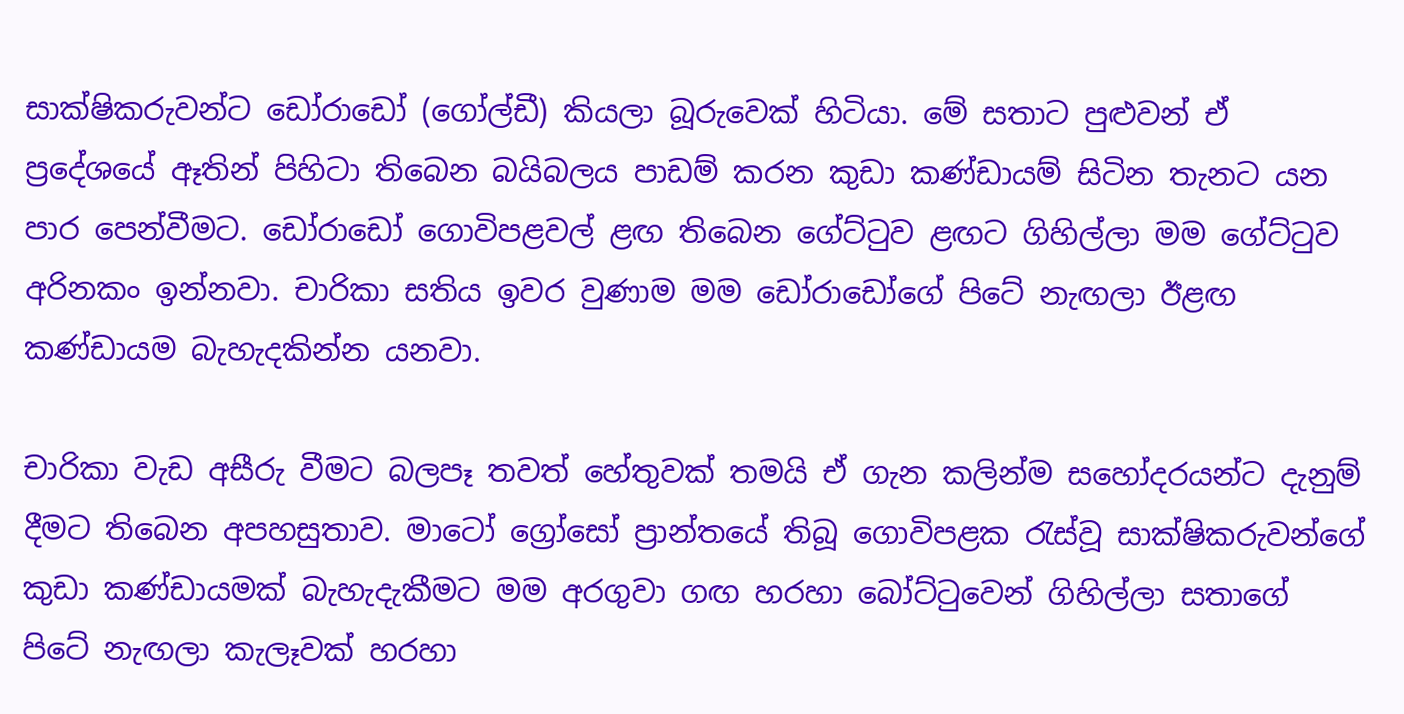සාක්ෂිකරුවන්ට ඩෝරාඩෝ (ගෝල්ඩී) කියලා බූරුවෙක් හිටියා. මේ සතාට පුළුවන් ඒ ප්‍රදේශයේ ඈතින් පිහිටා තිබෙන බයිබලය පාඩම් කරන කුඩා කණ්ඩායම් සිටින තැනට යන පාර පෙන්වීමට. ඩෝරාඩෝ ගොවිපළවල් ළඟ තිබෙන ගේට්ටුව ළඟට ගිහිල්ලා මම ගේට්ටුව අරිනකං ඉන්නවා. චාරිකා සතිය ඉවර වුණාම මම ඩෝරාඩෝගේ පිටේ නැඟලා ඊළඟ කණ්ඩායම බැහැදකින්න යනවා.

චාරිකා වැඩ අසීරු වීමට බලපෑ තවත් හේතුවක් තමයි ඒ ගැන කලින්ම සහෝදරයන්ට දැනුම් දීමට තිබෙන අපහසුතාව. මාටෝ ග්‍රෝසෝ ප්‍රාන්තයේ තිබූ ගොවිපළක රැස්වූ සාක්ෂිකරුවන්ගේ කුඩා කණ්ඩායමක් බැහැදැකීමට මම අරගුවා ගඟ හරහා බෝට්ටුවෙන් ගිහිල්ලා සතාගේ පිටේ නැඟලා කැලෑවක් හරහා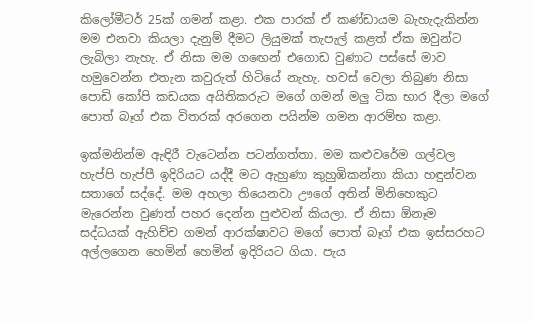කිලෝමීටර් 25ක් ගමන් කළා. එක පාරක් ඒ කණ්ඩායම බැහැදැකින්න මම එනවා කියලා දැනුම් දීමට ලියුමක් තැපැල් කළත් ඒක ඔවුන්ට ලැබිලා නැහැ. ඒ නිසා මම ගඟෙන් එගොඩ වුණාට පස්සේ මාව හමුවෙන්න එතැන කවුරුත් හිටියේ නැහැ. හවස් වෙලා තිබුණ නිසා පොඩි කෝපි කඩයක අයිතිකරුට මගේ ගමන් මලු ටික භාර දීලා මගේ පොත් බෑග් එක විතරක් අරගෙන පයින්ම ගමන ආරම්භ කළා.

ඉක්මනින්ම ඇඳිරී වැටෙන්න පටන්ගත්තා. මම කළුවරේම ගල්වල හැප්පි හැප්පී ඉදිරියට යද්දී මට ඇහුණා කුහුඹිකන්නා කියා හඳුන්වන සතාගේ සද්දේ. මම අහලා තියෙනවා ඌගේ අතින් මිනිහෙකුට මැරෙන්න වුණත් පහර දෙන්න පුළුවන් කියලා. ඒ නිසා ඕනෑම සද්ධයක් ඇහිච්ච ගමන් ආරක්ෂාවට මගේ පොත් බෑග් එක ඉස්සරහට අල්ලගෙන හෙමින් හෙමින් ඉදිරියට ගියා. පැය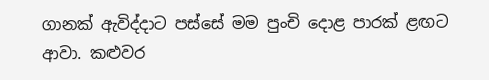ගානක් ඇවිද්දාට පස්සේ මම පුංචි දොළ පාරක් ළඟට ආවා. කළුවර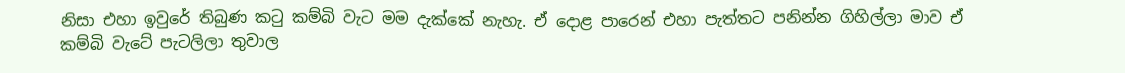නිසා එහා ඉවුරේ තිබුණ කටු කම්බි වැට මම දැක්කේ නැහැ. ඒ දොළ පාරෙන් එහා පැත්තට පනින්න ගිහිල්ලා මාව ඒ කම්බි වැටේ පැටලිලා තුවාල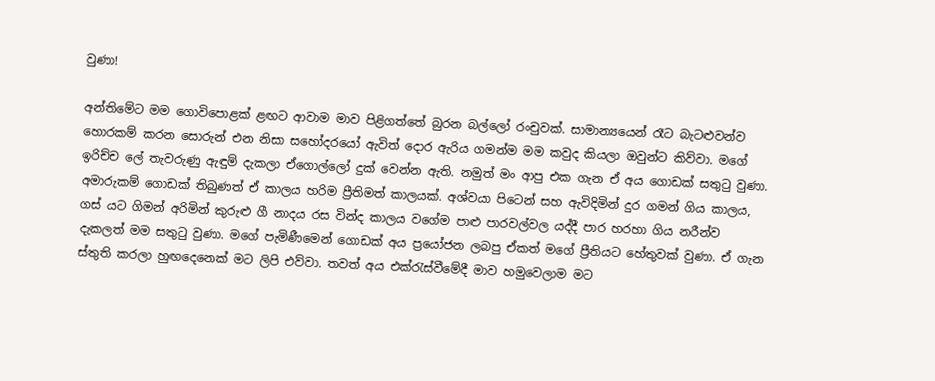වුණා!

අන්තිමේට මම ගොවිපොළක් ළඟට ආවාම මාව පිළිගත්තේ බුරන බල්ලෝ රංචුවක්. සාමාන්‍යයෙන් රෑට බැටළුවන්ව හොරකම් කරන සොරුන් එන නිසා සහෝදරයෝ ඇවිත් දොර ඇරිය ගමන්ම මම කවුද කියලා ඔවුන්ට කිව්වා. මගේ ඉරිච්ච ලේ තැවරුණු ඇඳුම් දැකලා ඒගොල්ලෝ දුක් වෙන්න ඇති. නමුත් මං ආපු එක ගැන ඒ අය ගොඩක් සතුටු වුණා. අමාරුකම් ගොඩක් තිබුණත් ඒ කාලය හරිම ප්‍රීතිමත් කාලයක්. අශ්වයා පිටෙන් සහ ඇවිදිමින් දුර ගමන් ගිය කාලය, ගස් යට ගිමන් අරිමින් කුරුළු ගී නාදය රස වින්ද කාලය වගේම පාළු පාරවල්වල යද්දී පාර හරහා ගිය නරීන්ව දැකලත් මම සතුටු වුණා. මගේ පැමිණීමෙන් ගොඩක් අය ප්‍රයෝජන ලබපු ඒකත් මගේ ප්‍රීතියට හේතුවක් වුණා. ඒ ගැන ස්තුති කරලා හුඟදෙනෙක් මට ලිපි එව්වා. තවත් අය එක්රැස්වීමේදී මාව හමුවෙලාම මට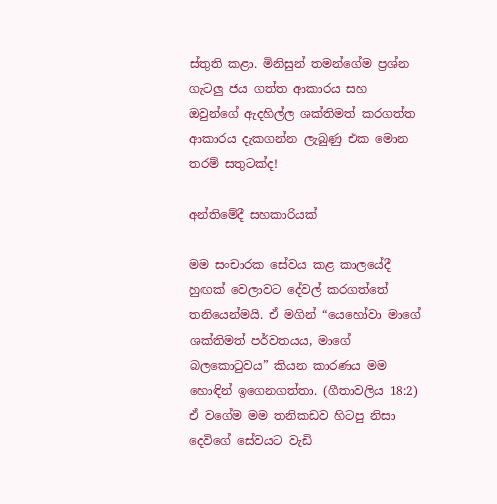ස්තුති කළා. මිනිසුන් තමන්ගේම ප්‍රශ්න ගැටලු ජය ගත්ත ආකාරය සහ ඔවුන්ගේ ඇදහිල්ල ශක්තිමත් කරගත්ත ආකාරය දැකගන්න ලැබුණු එක මොන තරම් සතුටක්ද!

අන්තිමේදී සහකාරියක්

මම සංචාරක සේවය කළ කාලයේදී හුඟක් වෙලාවට දේවල් කරගත්තේ තනියෙන්මයි. ඒ මගින් “යෙහෝවා මාගේ ශක්තිමත් පර්වතයය, මාගේ බලකොටුවය” කියන කාරණය මම හොඳින් ඉගෙනගත්තා. (ගීතාවලිය 18:2) ඒ වගේම මම තනිකඩව හිටපු නිසා දෙවිගේ සේවයට වැඩි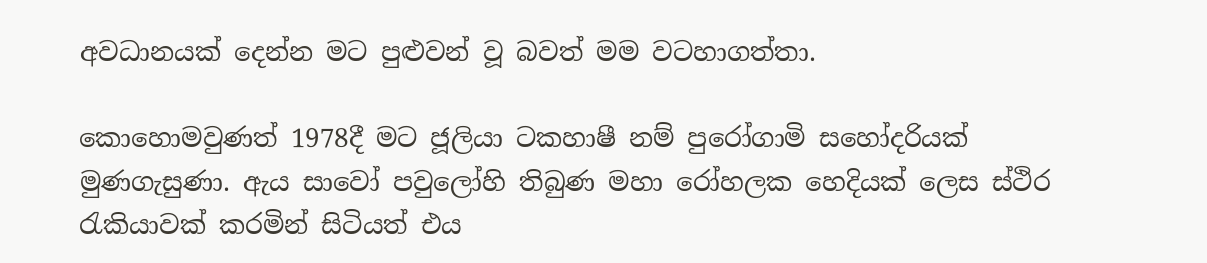අවධානයක් දෙන්න මට පුළුවන් වූ බවත් මම වටහාගත්තා.

කොහොමවුණත් 1978දී මට ජූලියා ටකහාෂී නම් පුරෝගාමි සහෝදරියක් මුණගැසුණා. ඇය සාවෝ පවුලෝහි තිබුණ මහා රෝහලක හෙදියක් ලෙස ස්ථිර රැකියාවක් කරමින් සිටියත් එය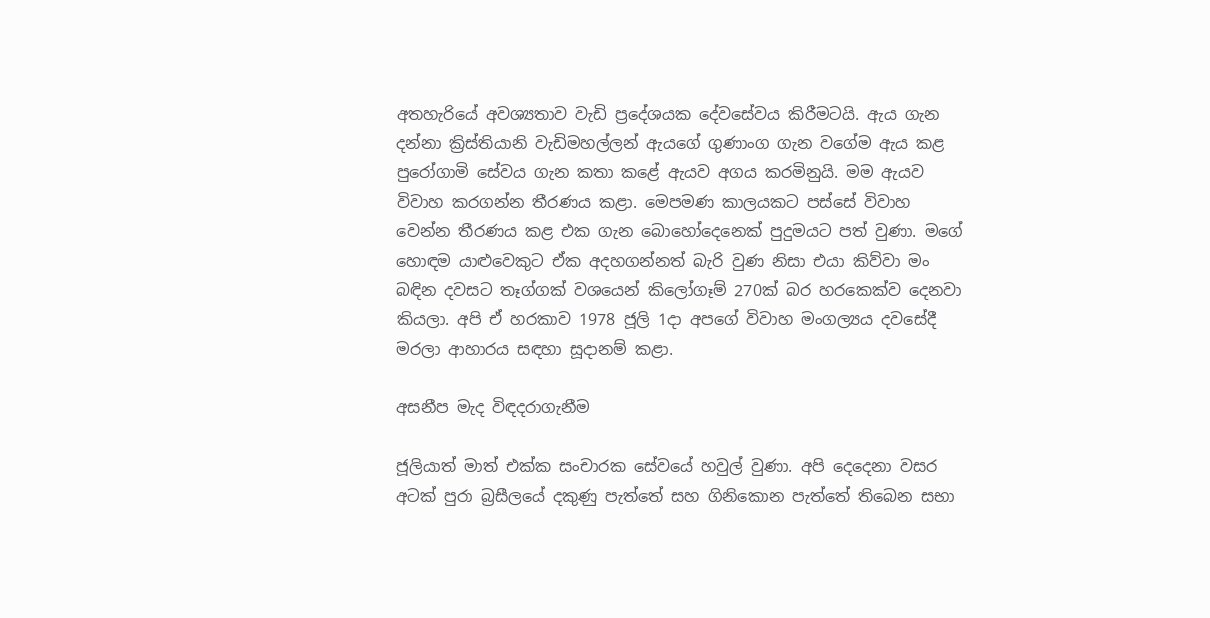අතහැරියේ අවශ්‍යතාව වැඩි ප්‍රදේශයක දේවසේවය කිරීමටයි. ඇය ගැන දන්නා ක්‍රිස්තියානි වැඩිමහල්ලන් ඇයගේ ගුණාංග ගැන වගේම ඇය කළ පුරෝගාමි සේවය ගැන කතා කළේ ඇයව අගය කරමිනුයි. මම ඇයව විවාහ කරගන්න තීරණය කළා. මෙපමණ කාලයකට පස්සේ විවාහ වෙන්න තීරණය කළ එක ගැන බොහෝදෙනෙක් පුදුමයට පත් වුණා. මගේ හොඳම යාළුවෙකුට ඒක අදහගන්නත් බැරි වුණ නිසා එයා කිව්වා මං බඳින දවසට තෑග්ගක් වශයෙන් කිලෝගෑම් 270ක් බර හරකෙක්ව දෙනවා කියලා. අපි ඒ හරකාව 1978 ජූලි 1දා අපගේ විවාහ මංගල්‍යය දවසේදී මරලා ආහාරය සඳහා සූදානම් කළා.

අසනීප මැද විඳදරාගැනීම

ජූලියාත් මාත් එක්ක සංචාරක සේවයේ හවුල් වුණා. අපි දෙදෙනා වසර අටක් පුරා බ්‍රසීලයේ දකුණු පැත්තේ සහ ගිනිකොන පැත්තේ තිබෙන සභා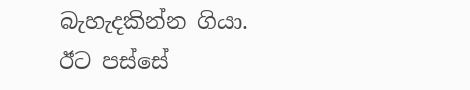බැහැදකින්න ගියා. ඊට පස්සේ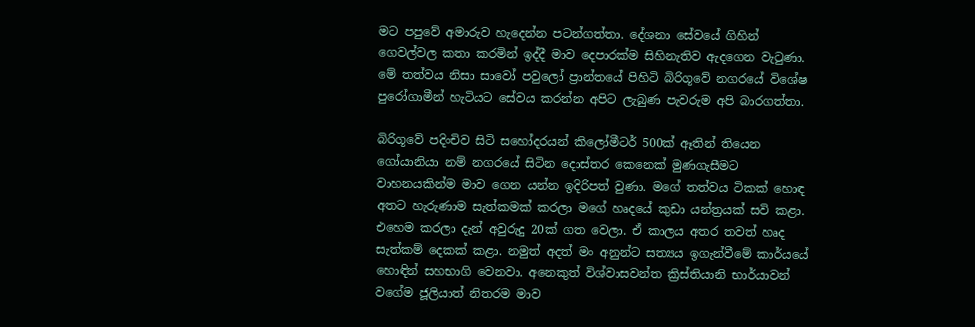මට පපුවේ අමාරුව හැදෙන්න පටන්ගත්තා. දේශනා සේවයේ ගිහින් ගෙවල්වල කතා කරමින් ඉද්දී මාව දෙපාරක්ම සිහිනැතිව ඇදගෙන වැටුණා. මේ තත්වය නිසා සාවෝ පවුලෝ ප්‍රාන්තයේ පිහිටි බිරිගූවේ නගරයේ විශේෂ පුරෝගාමීන් හැටියට සේවය කරන්න අපිට ලැබුණ පැවරුම අපි බාරගත්තා.

බිරිගූවේ පදිංචිව සිටි සහෝදරයන් කිලෝමීටර් 500ක් ඈතින් තියෙන ගෝයානියා නම් නගරයේ සිටින දොස්තර කෙනෙක් මුණගැසීමට වාහනයකින්ම මාව ගෙන යන්න ඉදිරිපත් වුණා. මගේ තත්වය ටිකක් හොඳ අතට හැරුණාම සැත්කමක් කරලා මගේ හෘදයේ කුඩා යන්ත්‍රයක් සවි කළා. එහෙම කරලා දැන් අවුරුදු 20ක් ගත වෙලා. ඒ කාලය අතර තවත් හෘද සැත්කම් දෙකක් කළා. නමුත් අදත් මං අනුන්ට සත්‍යය ඉගැන්වීමේ කාර්යයේ හොඳින් සහභාගි වෙනවා. අනෙකුත් විශ්වාසවන්ත ක්‍රිස්තියානි භාර්යාවන් වගේම ජූලියාත් නිතරම මාව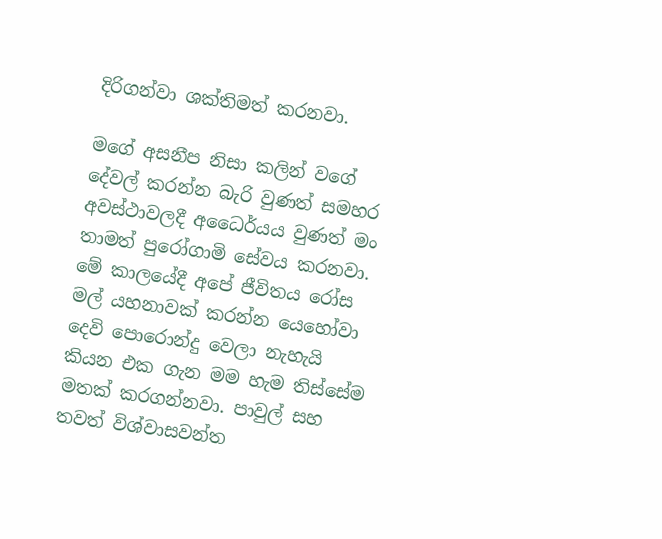දිරිගන්වා ශක්තිමත් කරනවා.

මගේ අසනීප නිසා කලින් වගේ දේවල් කරන්න බැරි වුණත් සමහර අවස්ථාවලදී අධෛර්යය වුණත් මං තාමත් පුරෝගාමි සේවය කරනවා. මේ කාලයේදී අපේ ජීවිතය රෝස මල් යහනාවක් කරන්න යෙහෝවා දෙවි පොරොන්දු වෙලා නැහැයි කියන එක ගැන මම හැම තිස්සේම මතක් කරගන්නවා. පාවුල් සහ තවත් විශ්වාසවන්ත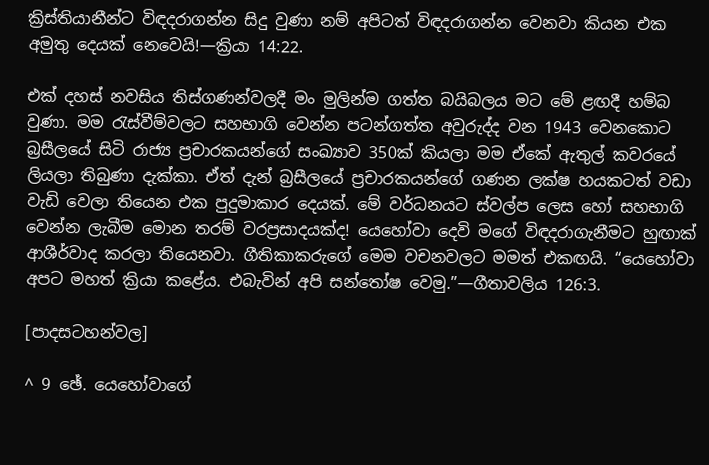ක්‍රිස්තියානීන්ට විඳදරාගන්න සිදු වුණා නම් අපිටත් විඳදරාගන්න වෙනවා කියන එක අමුතු දෙයක් නෙවෙයි!—ක්‍රියා 14:22.

එක් දහස් නවසිය තිස්ගණන්වලදී මං මුලින්ම ගත්ත බයිබලය මට මේ ළඟදී හම්බ වුණා. මම රැස්වීම්වලට සහභාගි වෙන්න පටන්ගත්ත අවුරුද්ද වන 1943 වෙනකොට බ්‍රසීලයේ සිටි රාජ්‍ය ප්‍රචාරකයන්ගේ සංඛ්‍යාව 350ක් කියලා මම ඒකේ ඇතුල් කවරයේ ලියලා තිබුණා දැක්කා. ඒත් දැන් බ්‍රසීලයේ ප්‍රචාරකයන්ගේ ගණන ලක්ෂ හයකටත් වඩා වැඩි වෙලා තියෙන එක පුදුමාකාර දෙයක්. මේ වර්ධනයට ස්වල්ප ලෙස හෝ සහභාගි වෙන්න ලැබීම මොන තරම් වරප්‍රසාදයක්ද! යෙහෝවා දෙවි මගේ විඳදරාගැනීමට හුඟාක් ආශීර්වාද කරලා තියෙනවා. ගීතිකාකරුගේ මෙම වචනවලට මමත් එකඟයි. “යෙහෝවා අපට මහත් ක්‍රියා කළේය. එබැවින් අපි සන්තෝෂ වෙමු.”—ගීතාවලිය 126:3.

[පාදසටහන්වල]

^ 9 ඡේ. යෙහෝවාගේ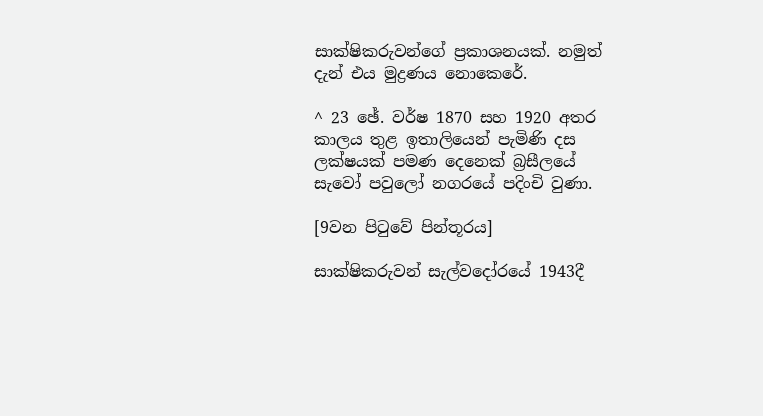සාක්ෂිකරුවන්ගේ ප්‍රකාශනයක්. නමුත් දැන් එය මුද්‍රණය නොකෙරේ.

^ 23 ඡේ. වර්ෂ 1870 සහ 1920 අතර කාලය තුළ ඉතාලියෙන් පැමිණි දස ලක්ෂයක් පමණ දෙනෙක් බ්‍රසීලයේ සැවෝ පවුලෝ නගරයේ පදිංචි වුණා.

[9වන පිටුවේ පින්තූරය]

සාක්ෂිකරුවන් සැල්වදෝරයේ 1943දී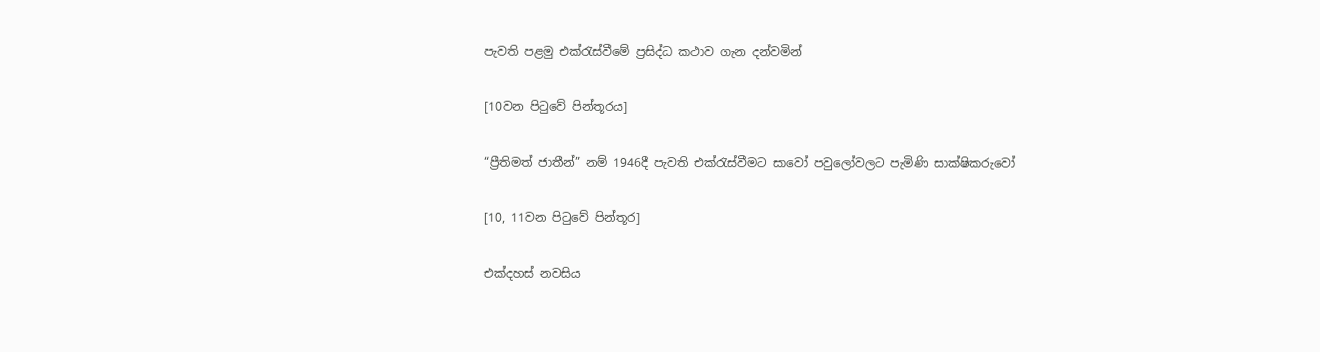පැවති පළමු එක්රැස්වීමේ ප්‍රසිද්ධ කථාව ගැන දන්වමින්

[10වන පිටුවේ පින්තූරය]

“ප්‍රීතිමත් ජාතීන්” නම් 1946දී පැවති එක්රැස්වීමට සාවෝ පවුලෝවලට පැමිණි සාක්ෂිකරුවෝ

[10, 11වන පිටුවේ පින්තූර]

එක්දහස් නවසිය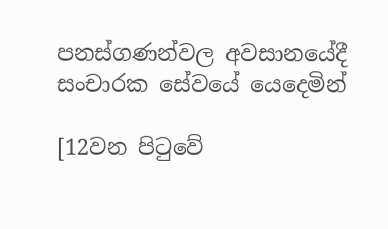පනස්ගණන්වල අවසානයේදී සංචාරක සේවයේ යෙදෙමින්

[12වන පිටුවේ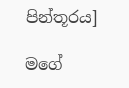පින්තූරය]

මගේ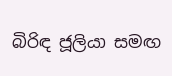බිරිඳ ජූලියා සමඟ